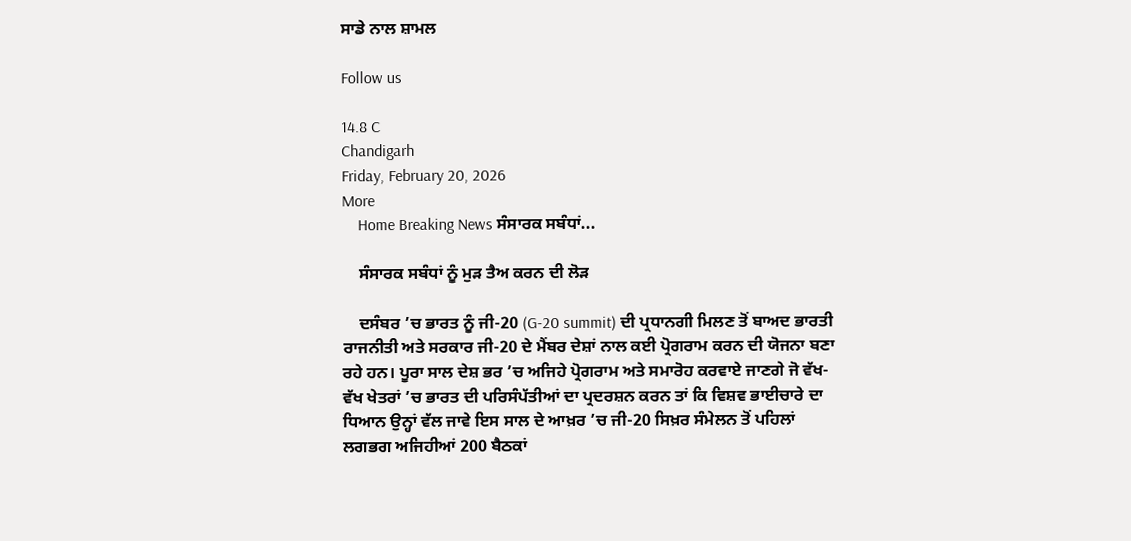ਸਾਡੇ ਨਾਲ ਸ਼ਾਮਲ

Follow us

14.8 C
Chandigarh
Friday, February 20, 2026
More
    Home Breaking News ਸੰਸਾਰਕ ਸਬੰਧਾਂ...

    ਸੰਸਾਰਕ ਸਬੰਧਾਂ ਨੂੰ ਮੁੜ ਤੈਅ ਕਰਨ ਦੀ ਲੋੜ

    ਦਸੰਬਰ ’ਚ ਭਾਰਤ ਨੂੰ ਜੀ-20 (G-20 summit) ਦੀ ਪ੍ਰਧਾਨਗੀ ਮਿਲਣ ਤੋਂ ਬਾਅਦ ਭਾਰਤੀ ਰਾਜਨੀਤੀ ਅਤੇ ਸਰਕਾਰ ਜੀ-20 ਦੇ ਮੈਂਬਰ ਦੇਸ਼ਾਂ ਨਾਲ ਕਈ ਪ੍ਰੋਗਰਾਮ ਕਰਨ ਦੀ ਯੋਜਨਾ ਬਣਾ ਰਹੇ ਹਨ। ਪੂਰਾ ਸਾਲ ਦੇਸ਼ ਭਰ ’ਚ ਅਜਿਹੇ ਪ੍ਰੋਗਰਾਮ ਅਤੇ ਸਮਾਰੋਹ ਕਰਵਾਏ ਜਾਣਗੇ ਜੋ ਵੱਖ-ਵੱਖ ਖੇਤਰਾਂ ’ਚ ਭਾਰਤ ਦੀ ਪਰਿਸੰਪੱਤੀਆਂ ਦਾ ਪ੍ਰਦਰਸ਼ਨ ਕਰਨ ਤਾਂ ਕਿ ਵਿਸ਼ਵ ਭਾਈਚਾਰੇ ਦਾ ਧਿਆਨ ਉਨ੍ਹਾਂ ਵੱਲ ਜਾਵੇ ਇਸ ਸਾਲ ਦੇ ਆਖ਼ਰ ’ਚ ਜੀ-20 ਸਿਖ਼ਰ ਸੰਮੇਲਨ ਤੋਂ ਪਹਿਲਾਂ ਲਗਭਗ ਅਜਿਹੀਆਂ 200 ਬੈਠਕਾਂ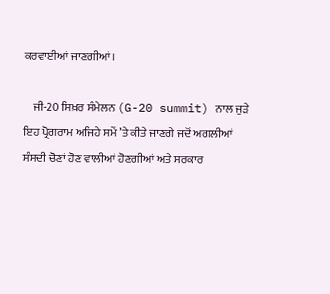ਕਰਵਾਈਆਂ ਜਾਣਗੀਆਂ।

    ਜੀ-20 ਸਿਖ਼ਰ ਸੰਮੇਲਨ (G-20 summit) ਨਾਲ ਜੁੜੇ ਇਹ ਪ੍ਰੋਗਰਾਮ ਅਜਿਹੇ ਸਮੇਂ ’ਤੇ ਕੀਤੇ ਜਾਣਗੇ ਜਦੋਂ ਅਗਲੀਆਂ ਸੰਸਦੀ ਚੋਣਾਂ ਹੋਣ ਵਾਲੀਆਂ ਹੋਣਗੀਆਂ ਅਤੇ ਸਰਕਾਰ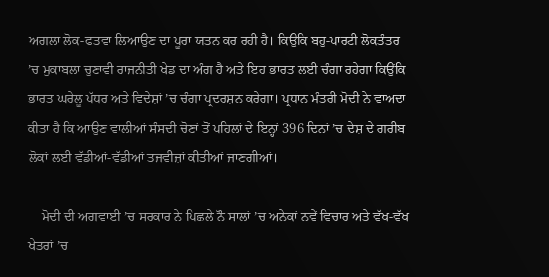ਅਗਲਾ ਲੋਕ-ਫਤਵਾ ਲਿਆਉਣ ਦਾ ਪੂਰਾ ਯਤਨ ਕਰ ਰਹੀ ਹੈ। ਕਿਉਕਿ ਬਹੁ-ਪਾਰਟੀ ਲੋਕਤੰਤਰ ’ਚ ਮੁਕਾਬਲਾ ਚੁਣਾਵੀ ਰਾਜਨੀਤੀ ਖੇਡ ਦਾ ਅੰਗ ਹੈ ਅਤੇ ਇਹ ਭਾਰਤ ਲਈ ਚੰਗਾ ਰਹੇਗਾ ਕਿਉਂਕਿ ਭਾਰਤ ਘਰੇਲੂ ਪੱਧਰ ਅਤੇ ਵਿਦੇਸ਼ਾਂ ’ਚ ਚੰਗਾ ਪ੍ਰਦਰਸ਼ਨ ਕਰੇਗਾ। ਪ੍ਰਧਾਨ ਮੰਤਰੀ ਮੋਦੀ ਨੇ ਵਾਅਦਾ ਕੀਤਾ ਹੈ ਕਿ ਆਉਣ ਵਾਲੀਆਂ ਸੰਸਦੀ ਚੋਣਾਂ ਤੋਂ ਪਹਿਲਾਂ ਦੇ ਇਨ੍ਹਾਂ 396 ਦਿਨਾਂ ’ਚ ਦੇਸ਼ ਦੇ ਗਰੀਬ ਲੋਕਾਂ ਲਈ ਵੱਡੀਆਂ-ਵੱਡੀਆਂ ਤਜਵੀਜ਼ਾਂ ਕੀਤੀਆਂ ਜਾਣਗੀਆਂ।

    ਮੋਦੀ ਦੀ ਅਗਵਾਈ ’ਚ ਸਰਕਾਰ ਨੇ ਪਿਛਲੇ ਨੌ ਸਾਲਾਂ ’ਚ ਅਨੇਕਾਂ ਨਵੇਂ ਵਿਚਾਰ ਅਤੇ ਵੱਖ-ਵੱਖ ਖੇਤਰਾਂ ’ਚ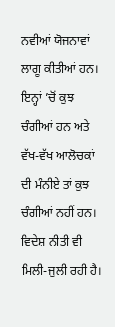ਨਵੀਆਂ ਯੋਜਨਾਵਾਂ ਲਾਗੂ ਕੀਤੀਆਂ ਹਨ। ਇਨ੍ਹਾਂ ’ਚੋਂ ਕੁਝ ਚੰਗੀਆਂ ਹਨ ਅਤੇ ਵੱਖ-ਵੱਖ ਆਲੋਚਕਾਂ ਦੀ ਮੰਨੀਏ ਤਾਂ ਕੁਝ ਚੰਗੀਆਂ ਨਹੀਂ ਹਨ। ਵਿਦੇਸ਼ ਨੀਤੀ ਵੀ ਮਿਲੀ-ਜੁਲੀ ਰਹੀ ਹੈ।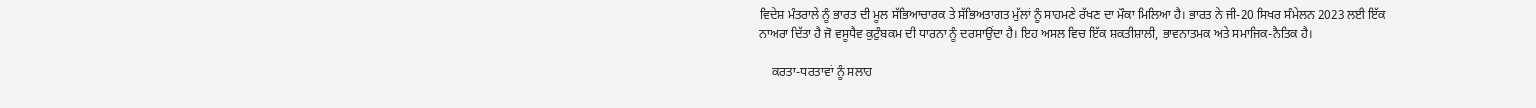ਵਿਦੇਸ਼ ਮੰਤਰਾਲੇ ਨੂੰ ਭਾਰਤ ਦੀ ਮੂਲ ਸੱਭਿਆਚਾਰਕ ਤੇ ਸੱਭਿਅਤਾਗਤ ਮੁੱਲਾਂ ਨੂੰ ਸਾਹਮਣੇ ਰੱਖਣ ਦਾ ਮੌਕਾ ਮਿਲਿਆ ਹੈ। ਭਾਰਤ ਨੇ ਜੀ-20 ਸਿਖਰ ਸੰਮੇਲਨ 2023 ਲਈ ਇੱਕ ਨਾਅਰਾ ਦਿੱਤਾ ਹੈ ਜੋ ਵਸੂਧੈਵ ਕੁਟੁੰਬਕਮ ਦੀ ਧਾਰਨਾ ਨੂੰ ਦਰਸਾਉਂਦਾ ਹੈ। ਇਹ ਅਸਲ ਵਿਚ ਇੱਕ ਸ਼ਕਤੀਸ਼ਾਲੀ, ਭਾਵਨਾਤਮਕ ਅਤੇ ਸਮਾਜਿਕ-ਨੈਤਿਕ ਹੈ।

    ਕਰਤਾ-ਧਰਤਾਵਾਂ ਨੂੰ ਸਲਾਹ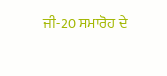ਜੀ-20 ਸਮਾਰੋਹ ਦੇ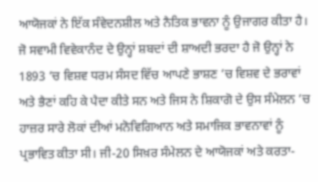ਆਯੋਜਕਾਂ ਨੇ ਇੱਕ ਸੰਵੇਦਨਸ਼ੀਲ ਅਤੇ ਨੈਤਿਕ ਭਾਵਨਾ ਨੂੰ ਉਜਾਗਰ ਕੀਤਾ ਹੈ। ਜੋ ਸਵਾਮੀ ਵਿਵੇਕਾਨੰਦ ਦੇ ਉਨ੍ਹਾਂ ਸ਼ਬਦਾਂ ਦੀ ਸ਼ਾਅਦੀ ਭਰਦਾ ਹੈ ਜੋ ਉਨ੍ਹਾਂ ਨੇ 1893 ’ਚ ਵਿਸ਼ਵ ਧਰਮ ਸੰਸਦ ਵਿੱਚ ਆਪਣੇ ਭਾਸ਼ਣ ’ਚ ਵਿਸ਼ਵ ਦੇ ਭਰਾਵਾਂ ਅਤੇ ਭੈਣਾਂ ਕਹਿ ਕੇ ਪੈਦਾ ਕੀਤੇ ਸਨ ਅਤੇ ਜਿਸ ਨੇ ਸ਼ਿਕਾਗੋ ਦੇ ਉਸ ਸੰਮੇਲਨ ’ਚ ਹਾਜ਼ਰ ਸਾਰੇ ਲੋਕਾਂ ਦੀਆਂ ਮਨੋਵਿਗਿਆਨ ਅਤੇ ਸਮਾਜਿਕ ਭਾਵਨਾਵਾਂ ਨੂੰ ਪ੍ਰਭਾਵਿਤ ਕੀਤਾ ਸੀ। ਜੀ-20 ਸਿਖ਼ਰ ਸੰਮੇਲਨ ਦੇ ਆਯੋਜਕਾਂ ਅਤੇ ਕਰਤਾ-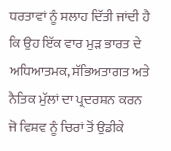ਧਰਤਾਵਾਂ ਨੂੰ ਸਲਾਹ ਦਿੱਤੀ ਜਾਂਦੀ ਹੈ ਕਿ ਉਹ ਇੱਕ ਵਾਰ ਮੁੜ ਭਾਰਤ ਦੇ ਅਧਿਆਤਮਕ, ਸੱਭਿਅਤਾਗਤ ਅਤੇ ਨੈਤਿਕ ਮੁੱਲਾਂ ਦਾ ਪ੍ਰਦਰਸ਼ਨ ਕਰਨ ਜੋ ਵਿਸ਼ਵ ਨੂੰ ਚਿਰਾਂ ਤੋਂ ਉਡੀਕੇ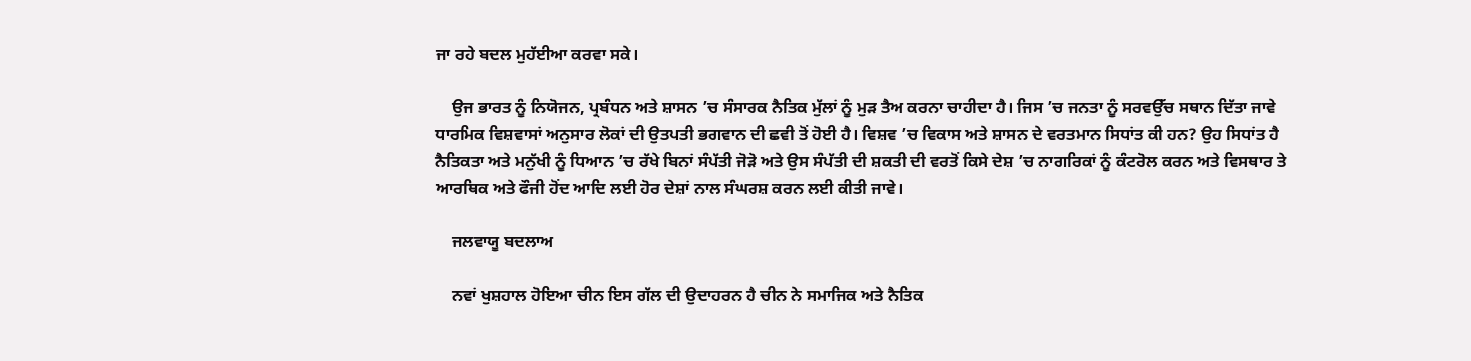ਜਾ ਰਹੇ ਬਦਲ ਮੁਹੱਈਆ ਕਰਵਾ ਸਕੇ।

    ਉਜ ਭਾਰਤ ਨੂੰ ਨਿਯੋਜਨ, ਪ੍ਰਬੰਧਨ ਅਤੇ ਸ਼ਾਸਨ ’ਚ ਸੰਸਾਰਕ ਨੈਤਿਕ ਮੁੱਲਾਂ ਨੂੰ ਮੁੜ ਤੈਅ ਕਰਨਾ ਚਾਹੀਦਾ ਹੈ। ਜਿਸ ’ਚ ਜਨਤਾ ਨੂੰ ਸਰਵਉੱਚ ਸਥਾਨ ਦਿੱਤਾ ਜਾਵੇ ਧਾਰਮਿਕ ਵਿਸ਼ਵਾਸਾਂ ਅਨੁਸਾਰ ਲੋਕਾਂ ਦੀ ਉਤਪਤੀ ਭਗਵਾਨ ਦੀ ਛਵੀ ਤੋਂ ਹੋਈ ਹੈ। ਵਿਸ਼ਵ ’ਚ ਵਿਕਾਸ ਅਤੇ ਸ਼ਾਸਨ ਦੇ ਵਰਤਮਾਨ ਸਿਧਾਂਤ ਕੀ ਹਨ? ਉਹ ਸਿਧਾਂਤ ਹੈ ਨੈਤਿਕਤਾ ਅਤੇ ਮਨੁੱਖੀ ਨੂੰ ਧਿਆਨ ’ਚ ਰੱਖੇ ਬਿਨਾਂ ਸੰਪੱਤੀ ਜੋੜੋ ਅਤੇ ਉਸ ਸੰਪੱਤੀ ਦੀ ਸ਼ਕਤੀ ਦੀ ਵਰਤੋਂ ਕਿਸੇ ਦੇਸ਼ ’ਚ ਨਾਗਰਿਕਾਂ ਨੂੰ ਕੰਟਰੋਲ ਕਰਨ ਅਤੇ ਵਿਸਥਾਰ ਤੇ ਆਰਥਿਕ ਅਤੇ ਫੌਜੀ ਹੋਂਦ ਆਦਿ ਲਈ ਹੋਰ ਦੇਸ਼ਾਂ ਨਾਲ ਸੰਘਰਸ਼ ਕਰਨ ਲਈ ਕੀਤੀ ਜਾਵੇ।

    ਜਲਵਾਯੂ ਬਦਲਾਅ

    ਨਵਾਂ ਖੁਸ਼ਹਾਲ ਹੋਇਆ ਚੀਨ ਇਸ ਗੱਲ ਦੀ ਉਦਾਹਰਨ ਹੈ ਚੀਨ ਨੇ ਸਮਾਜਿਕ ਅਤੇ ਨੈਤਿਕ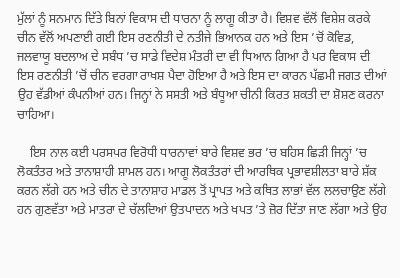ਮੁੱਲਾਂ ਨੂੰ ਸਨਮਾਨ ਦਿੱਤੇ ਬਿਨਾਂ ਵਿਕਾਸ ਦੀ ਧਾਰਨਾ ਨੂੰ ਲਾਗੂ ਕੀਤਾ ਹੈ। ਵਿਸ਼ਵ ਵੱਲੋਂ ਵਿਸ਼ੇਸ਼ ਕਰਕੇ ਚੀਨ ਵੱਲੋਂ ਅਪਣਾਈ ਗਈ ਇਸ ਰਣਨੀਤੀ ਦੇ ਨਤੀਜੇ ਭਿਆਨਕ ਹਨ ਅਤੇ ਇਸ ’ਚੋਂ ਕੋਵਿਡ, ਜਲਵਾਯੂ ਬਦਲਾਅ ਦੇ ਸਬੰਧ ’ਚ ਸਾਡੇ ਵਿਦੇਸ਼ ਮੰਤਰੀ ਦਾ ਵੀ ਧਿਆਨ ਗਿਆ ਹੈ ਪਰ ਵਿਕਾਸ ਦੀ ਇਸ ਰਣਨੀਤੀ ’ਚੋਂ ਚੀਨ ਵਰਗਾ ਰਾਖਸ਼ ਪੈਦਾ ਹੋਇਆ ਹੈ ਅਤੇ ਇਸ ਦਾ ਕਾਰਨ ਪੱਛਮੀ ਜਗਤ ਦੀਆਂ ਉਹ ਵੱਡੀਆਂ ਕੰਪਨੀਆਂ ਹਨ। ਜਿਨ੍ਹਾਂ ਨੇ ਸਸਤੀ ਅਤੇ ਬੰਧੂਆ ਚੀਨੀ ਕਿਰਤ ਸ਼ਕਤੀ ਦਾ ਸ਼ੋਸ਼ਣ ਕਰਨਾ ਚਾਹਿਆ।

    ਇਸ ਨਾਲ ਕਈ ਪਰਸਪਰ ਵਿਰੋਧੀ ਧਾਰਨਾਵਾਂ ਬਾਰੇ ਵਿਸ਼ਵ ਭਰ ’ਚ ਬਹਿਸ ਛਿੜੀ ਜਿਨ੍ਹਾਂ ’ਚ ਲੋਕਤੰਤਰ ਅਤੇ ਤਾਨਾਸ਼ਾਹੀ ਸ਼ਾਮਲ ਹਨ। ਆਗੂ ਲੋਕਤੰਤਰਾਂ ਦੀ ਆਰਥਿਕ ਪ੍ਰਭਾਵਸ਼ੀਲਤਾ ਬਾਰੇ ਸ਼ੱਕ ਕਰਨ ਲੱਗੇ ਹਨ ਅਤੇ ਚੀਨ ਦੇ ਤਾਨਾਸ਼ਾਹ ਮਾਡਲ ਤੋਂ ਪ੍ਰਾਪਤ ਅਤੇ ਕਥਿਤ ਲਾਭਾਂ ਵੱਲ ਲਲਚਾਉਣ ਲੱਗੇ ਹਨ ਗੁਣਵੱਤਾ ਅਤੇ ਮਾਤਰਾ ਦੇ ਚੱਲਦਿਆਂ ਉਤਪਾਦਨ ਅਤੇ ਖਪਤ ’ਤੇ ਜ਼ੋਰ ਦਿੱਤਾ ਜਾਣ ਲੱਗਾ ਅਤੇ ਉਹ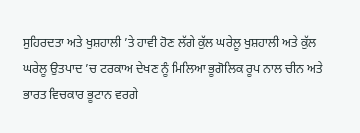ਸੁਹਿਰਦਤਾ ਅਤੇ ਖੁਸ਼ਹਾਲੀ ’ਤੇ ਹਾਵੀ ਹੋਣ ਲੱਗੇ ਕੁੱਲ ਘਰੇਲੂ ਖੁਸ਼ਹਾਲੀ ਅਤੇ ਕੁੱਲ ਘਰੇਲੂ ਉਤਪਾਦ ’ਚ ਟਰਕਾਅ ਦੇਖਣ ਨੂੰ ਮਿਲਿਆ ਭੂਗੋਲਿਕ ਰੂਪ ਨਾਲ ਚੀਨ ਅਤੇ ਭਾਰਤ ਵਿਚਕਾਰ ਭੂਟਾਨ ਵਰਗੇ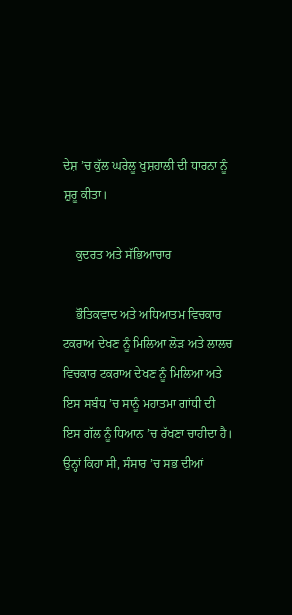ਦੇਸ਼ ’ਚ ਕੁੱਲ ਘਰੇਲੂ ਖੁਸ਼ਹਾਲੀ ਦੀ ਧਾਰਨਾ ਨੂੰ ਸ਼ੁਰੂ ਕੀਤਾ।

    ਕੁਦਰਤ ਅਤੇ ਸੱਭਿਆਚਾਰ

    ਭੌਤਿਕਵਾਦ ਅਤੇ ਅਧਿਆਤਮ ਵਿਚਕਾਰ ਟਕਰਾਅ ਦੇਖਣ ਨੂੰ ਮਿਲਿਆ ਲੋੜ ਅਤੇ ਲਾਲਚ ਵਿਚਕਾਰ ਟਕਰਾਅ ਦੇਖਣ ਨੂੰ ਮਿਲਿਆ ਅਤੇ ਇਸ ਸਬੰਧ ’ਚ ਸਾਨੂੰ ਮਹਾਤਮਾ ਗਾਂਧੀ ਦੀ ਇਸ ਗੱਲ ਨੂੰ ਧਿਆਨ ’ਚ ਰੱਖਣਾ ਚਾਹੀਦਾ ਹੈ। ਉਨ੍ਹਾਂ ਕਿਹਾ ਸੀ, ਸੰਸਾਰ ’ਚ ਸਭ ਦੀਆਂ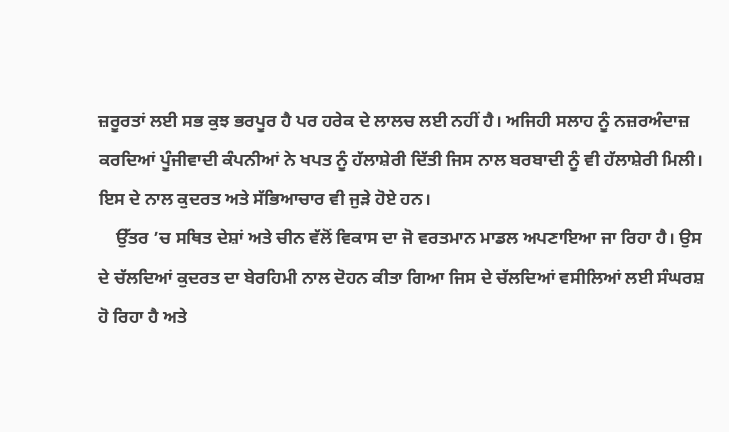ਜ਼ਰੂਰਤਾਂ ਲਈ ਸਭ ਕੁਝ ਭਰਪੂਰ ਹੈ ਪਰ ਹਰੇਕ ਦੇ ਲਾਲਚ ਲਈ ਨਹੀਂ ਹੈ। ਅਜਿਹੀ ਸਲਾਹ ਨੂੰ ਨਜ਼ਰਅੰਦਾਜ਼ ਕਰਦਿਆਂ ਪੂੰਜੀਵਾਦੀ ਕੰਪਨੀਆਂ ਨੇ ਖਪਤ ਨੂੰ ਹੱਲਾਸ਼ੇਰੀ ਦਿੱਤੀ ਜਿਸ ਨਾਲ ਬਰਬਾਦੀ ਨੂੰ ਵੀ ਹੱਲਾਸ਼ੇਰੀ ਮਿਲੀ। ਇਸ ਦੇ ਨਾਲ ਕੁਦਰਤ ਅਤੇ ਸੱਭਿਆਚਾਰ ਵੀ ਜੁੜੇ ਹੋਏ ਹਨ।
    ਉੱਤਰ ’ਚ ਸਥਿਤ ਦੇਸ਼ਾਂ ਅਤੇ ਚੀਨ ਵੱਲੋਂ ਵਿਕਾਸ ਦਾ ਜੋ ਵਰਤਮਾਨ ਮਾਡਲ ਅਪਣਾਇਆ ਜਾ ਰਿਹਾ ਹੈ। ਉਸ ਦੇ ਚੱਲਦਿਆਂ ਕੁਦਰਤ ਦਾ ਬੇਰਹਿਮੀ ਨਾਲ ਦੋਹਨ ਕੀਤਾ ਗਿਆ ਜਿਸ ਦੇ ਚੱਲਦਿਆਂ ਵਸੀਲਿਆਂ ਲਈ ਸੰਘਰਸ਼ ਹੋ ਰਿਹਾ ਹੈ ਅਤੇ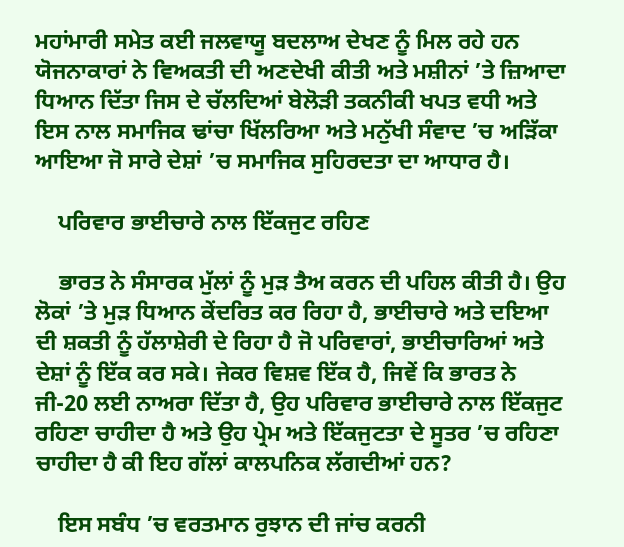ਮਹਾਂਮਾਰੀ ਸਮੇਤ ਕਈ ਜਲਵਾਯੂ ਬਦਲਾਅ ਦੇਖਣ ਨੂੰ ਮਿਲ ਰਹੇ ਹਨ ਯੋਜਨਾਕਾਰਾਂ ਨੇ ਵਿਅਕਤੀ ਦੀ ਅਣਦੇਖੀ ਕੀਤੀ ਅਤੇ ਮਸ਼ੀਨਾਂ ’ਤੇ ਜ਼ਿਆਦਾ ਧਿਆਨ ਦਿੱਤਾ ਜਿਸ ਦੇ ਚੱਲਦਿਆਂ ਬੇਲੋੜੀ ਤਕਨੀਕੀ ਖਪਤ ਵਧੀ ਅਤੇ ਇਸ ਨਾਲ ਸਮਾਜਿਕ ਢਾਂਚਾ ਖਿੱਲਰਿਆ ਅਤੇ ਮਨੁੱਖੀ ਸੰਵਾਦ ’ਚ ਅੜਿੱਕਾ ਆਇਆ ਜੋ ਸਾਰੇ ਦੇਸ਼ਾਂ ’ਚ ਸਮਾਜਿਕ ਸੁਹਿਰਦਤਾ ਦਾ ਆਧਾਰ ਹੈ।

    ਪਰਿਵਾਰ ਭਾਈਚਾਰੇ ਨਾਲ ਇੱਕਜੁਟ ਰਹਿਣ

    ਭਾਰਤ ਨੇ ਸੰਸਾਰਕ ਮੁੱਲਾਂ ਨੂੰ ਮੁੜ ਤੈਅ ਕਰਨ ਦੀ ਪਹਿਲ ਕੀਤੀ ਹੈ। ਉਹ ਲੋਕਾਂ ’ਤੇ ਮੁੜ ਧਿਆਨ ਕੇਂਦਰਿਤ ਕਰ ਰਿਹਾ ਹੈ, ਭਾਈਚਾਰੇ ਅਤੇ ਦਇਆ ਦੀ ਸ਼ਕਤੀ ਨੂੰ ਹੱਲਾਸ਼ੇਰੀ ਦੇ ਰਿਹਾ ਹੈ ਜੋ ਪਰਿਵਾਰਾਂ, ਭਾਈਚਾਰਿਆਂ ਅਤੇ ਦੇਸ਼ਾਂ ਨੂੰ ਇੱਕ ਕਰ ਸਕੇ। ਜੇਕਰ ਵਿਸ਼ਵ ਇੱਕ ਹੈ, ਜਿਵੇਂ ਕਿ ਭਾਰਤ ਨੇ ਜੀ-20 ਲਈ ਨਾਅਰਾ ਦਿੱਤਾ ਹੈ, ਉਹ ਪਰਿਵਾਰ ਭਾਈਚਾਰੇ ਨਾਲ ਇੱਕਜੁਟ ਰਹਿਣਾ ਚਾਹੀਦਾ ਹੈ ਅਤੇ ਉਹ ਪ੍ਰੇਮ ਅਤੇ ਇੱਕਜੁਟਤਾ ਦੇ ਸੂਤਰ ’ਚ ਰਹਿਣਾ ਚਾਹੀਦਾ ਹੈ ਕੀ ਇਹ ਗੱਲਾਂ ਕਾਲਪਨਿਕ ਲੱਗਦੀਆਂ ਹਨ?

    ਇਸ ਸਬੰਧ ’ਚ ਵਰਤਮਾਨ ਰੁਝਾਨ ਦੀ ਜਾਂਚ ਕਰਨੀ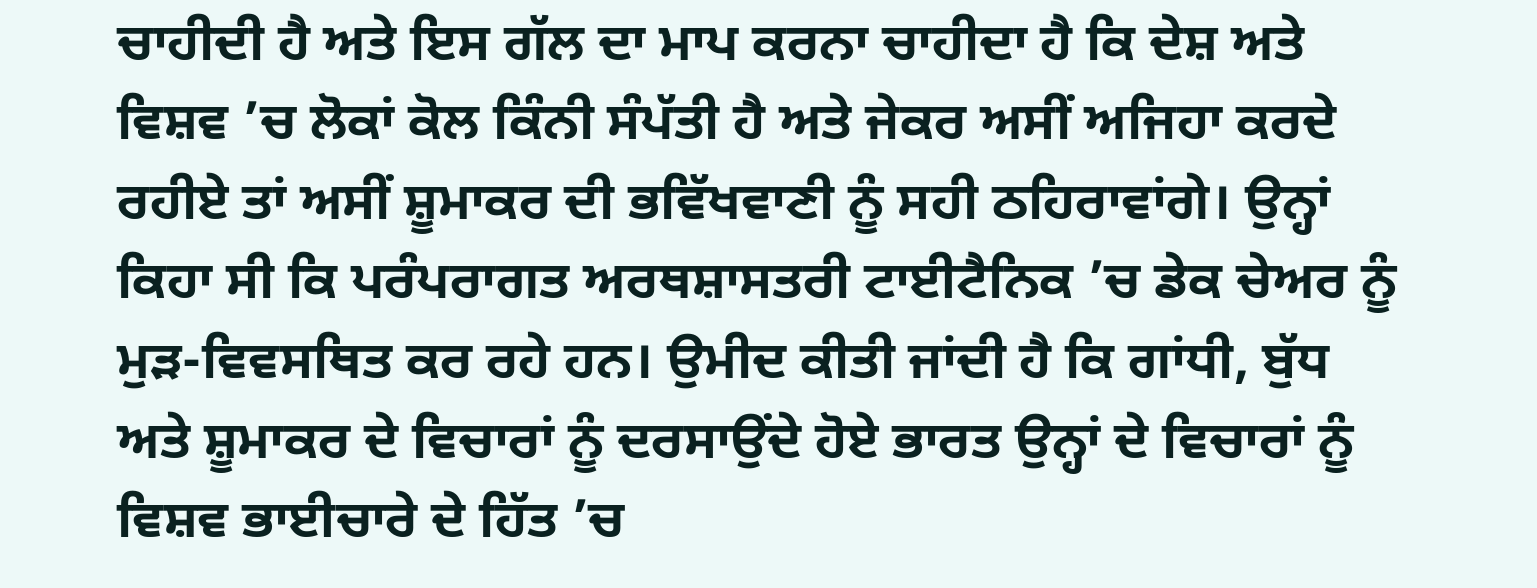ਚਾਹੀਦੀ ਹੈ ਅਤੇ ਇਸ ਗੱਲ ਦਾ ਮਾਪ ਕਰਨਾ ਚਾਹੀਦਾ ਹੈ ਕਿ ਦੇਸ਼ ਅਤੇ ਵਿਸ਼ਵ ’ਚ ਲੋਕਾਂ ਕੋਲ ਕਿੰਨੀ ਸੰਪੱਤੀ ਹੈ ਅਤੇ ਜੇਕਰ ਅਸੀਂ ਅਜਿਹਾ ਕਰਦੇ ਰਹੀਏ ਤਾਂ ਅਸੀਂ ਸ਼ੂਮਾਕਰ ਦੀ ਭਵਿੱਖਵਾਣੀ ਨੂੰ ਸਹੀ ਠਹਿਰਾਵਾਂਗੇ। ਉਨ੍ਹਾਂ ਕਿਹਾ ਸੀ ਕਿ ਪਰੰਪਰਾਗਤ ਅਰਥਸ਼ਾਸਤਰੀ ਟਾਈਟੈਨਿਕ ’ਚ ਡੇਕ ਚੇਅਰ ਨੂੰ ਮੁੜ-ਵਿਵਸਥਿਤ ਕਰ ਰਹੇ ਹਨ। ਉਮੀਦ ਕੀਤੀ ਜਾਂਦੀ ਹੈ ਕਿ ਗਾਂਧੀ, ਬੁੱਧ ਅਤੇ ਸ਼ੂਮਾਕਰ ਦੇ ਵਿਚਾਰਾਂ ਨੂੰ ਦਰਸਾਉਂਦੇ ਹੋਏ ਭਾਰਤ ਉਨ੍ਹਾਂ ਦੇ ਵਿਚਾਰਾਂ ਨੂੰ ਵਿਸ਼ਵ ਭਾਈਚਾਰੇ ਦੇ ਹਿੱਤ ’ਚ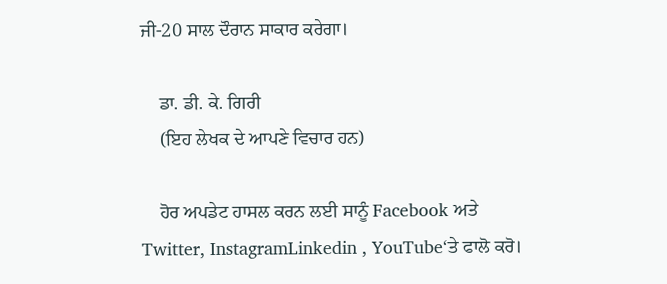ਜੀ-20 ਸਾਲ ਦੌਰਾਨ ਸਾਕਾਰ ਕਰੇਗਾ।

    ਡਾ. ਡੀ. ਕੇ. ਗਿਰੀ
    (ਇਹ ਲੇਖਕ ਦੇ ਆਪਣੇ ਵਿਚਾਰ ਹਨ)

    ਹੋਰ ਅਪਡੇਟ ਹਾਸਲ ਕਰਨ ਲਈ ਸਾਨੂੰ Facebook ਅਤੇ Twitter, InstagramLinkedin , YouTube‘ਤੇ ਫਾਲੋ ਕਰੋ।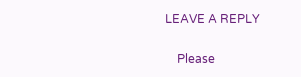LEAVE A REPLY

    Please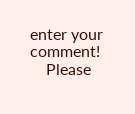enter your comment!
    Please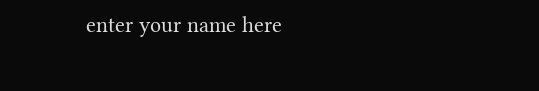enter your name here